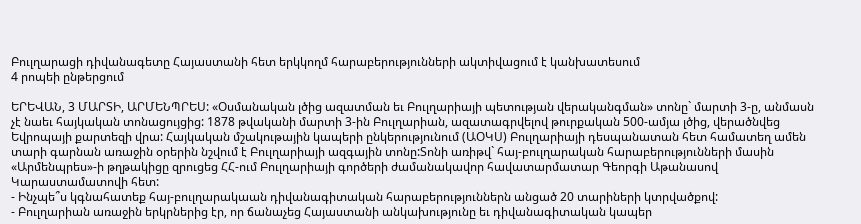Բուլղարացի դիվանագետը Հայաստանի հետ երկկողմ հարաբերությունների ակտիվացում է կանխատեսում
4 րոպեի ընթերցում

ԵՐԵՎԱՆ, 3 ՄԱՐՏԻ, ԱՐՄԵՆՊՐԵՍ: «Օսմանական լծից ազատման եւ Բուլղարիայի պետության վերականգման» տոնը` մարտի 3-ը, անմասն չէ նաեւ հայկական տոնացույցից: 1878 թվականի մարտի 3-ին Բուլղարիան, ազատագրվելով թուրքական 500-ամյա լծից, վերածնվեց Եվրոպայի քարտեզի վրա: Հայկական մշակութային կապերի ընկերությունում (ԱՕԿՍ) Բուլղարիայի դեսպանատան հետ համատեղ ամեն տարի գարնան առաջին օրերին նշվում է Բուլղարիայի ազգային տոնը:Տոնի առիթվ` հայ-բուլղարական հարաբերությունների մասին «Արմենպրես»-ի թղթակիցը զրուցեց ՀՀ-ում Բուլղարիայի գործերի ժամանակավոր հավատարմատար Գեորգի Աթանասով Կարաստամատովի հետ:
- Ինչպե՞ս կգնահատեք հայ-բուլղարակաան դիվանագիտական հարաբերություններն անցած 20 տարիների կտրվածքով:
- Բուլղարիան առաջին երկրներից էր, որ ճանաչեց Հայաստանի անկախությունը եւ դիվանագիտական կապեր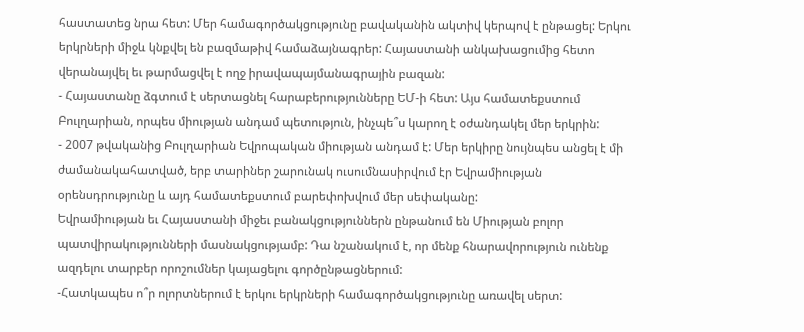հաստատեց նրա հետ: Մեր համագործակցությունը բավականին ակտիվ կերպով է ընթացել: Երկու երկրների միջև կնքվել են բազմաթիվ համաձայնագրեր: Հայաստանի անկախացումից հետո վերանայվել եւ թարմացվել է ողջ իրավապայմանագրային բազան:
- Հայաստանը ձգտում է սերտացնել հարաբերությունները ԵՄ-ի հետ: Այս համատեքստում Բուլղարիան, որպես միության անդամ պետություն, ինչպե՞ս կարող է օժանդակել մեր երկրին:
- 2007 թվականից Բուլղարիան Եվրոպական միության անդամ է: Մեր երկիրը նույնպես անցել է մի ժամանակահատված, երբ տարիներ շարունակ ուսումնասիրվում էր Եվրամիության օրենսդրությունը և այդ համատեքստում բարեփոխվում մեր սեփականը:
Եվրամիության եւ Հայաստանի միջեւ բանակցություններն ընթանում են Միության բոլոր պատվիրակությունների մասնակցությամբ: Դա նշանակում է, որ մենք հնարավորություն ունենք ազդելու տարբեր որոշումներ կայացելու գործընթացներում:
-Հատկապես ո՞ր ոլորտներում է երկու երկրների համագործակցությունը առավել սերտ: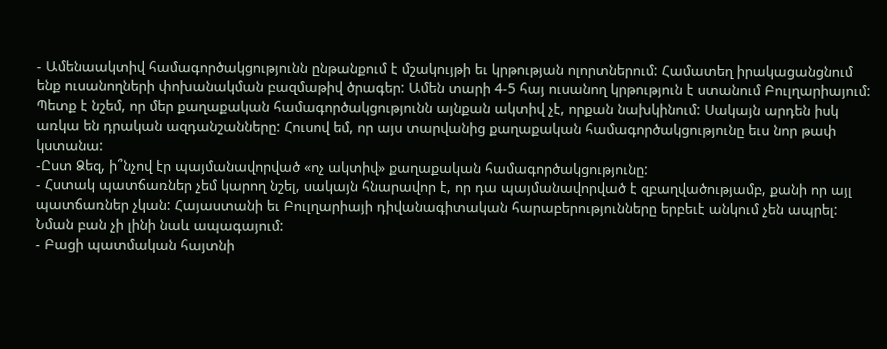- Ամենաակտիվ համագործակցությունն ընթանքում է մշակույթի եւ կրթության ոլորտներում: Համատեղ իրակացանցնում ենք ուսանողների փոխանակման բազմաթիվ ծրագեր: Ամեն տարի 4-5 հայ ուսանող կրթություն է ստանում Բուլղարիայում: Պետք է նշեմ, որ մեր քաղաքական համագործակցությունն այնքան ակտիվ չէ, որքան նախկինում: Սակայն արդեն իսկ առկա են դրական ազդանշանները: Հուսով եմ, որ այս տարվանից քաղաքական համագործակցությունը եւս նոր թափ կստանա:
-Ըստ Ձեզ, ի՞նչով էր պայմանավորված «ոչ ակտիվ» քաղաքական համագործակցությունը:
- Հստակ պատճառներ չեմ կարող նշել, սակայն հնարավոր է, որ դա պայմանավորված է զբաղվածությամբ, քանի որ այլ պատճառներ չկան: Հայաստանի եւ Բուլղարիայի դիվանագիտական հարաբերությունները երբեւէ անկում չեն ապրել: Նման բան չի լինի նաև ապագայում:
- Բացի պատմական հայտնի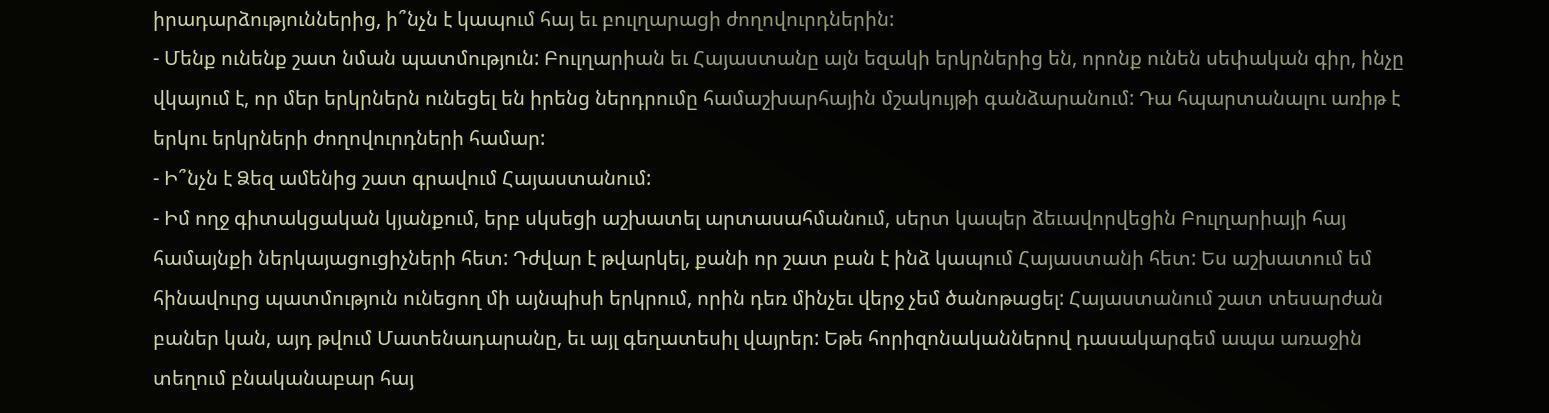իրադարձություններից, ի՞նչն է կապում հայ եւ բուլղարացի ժողովուրդներին:
- Մենք ունենք շատ նման պատմություն: Բուլղարիան եւ Հայաստանը այն եզակի երկրներից են, որոնք ունեն սեփական գիր, ինչը վկայում է, որ մեր երկրներն ունեցել են իրենց ներդրումը համաշխարհային մշակույթի գանձարանում: Դա հպարտանալու առիթ է երկու երկրների ժողովուրդների համար:
- Ի՞նչն է Ձեզ ամենից շատ գրավում Հայաստանում:
- Իմ ողջ գիտակցական կյանքում, երբ սկսեցի աշխատել արտասահմանում, սերտ կապեր ձեւավորվեցին Բուլղարիայի հայ համայնքի ներկայացուցիչների հետ: Դժվար է թվարկել, քանի որ շատ բան է ինձ կապում Հայաստանի հետ: Ես աշխատում եմ հինավուրց պատմություն ունեցող մի այնպիսի երկրում, որին դեռ մինչեւ վերջ չեմ ծանոթացել: Հայաստանում շատ տեսարժան բաներ կան, այդ թվում Մատենադարանը, եւ այլ գեղատեսիլ վայրեր: Եթե հորիզոնականներով դասակարգեմ ապա առաջին տեղում բնականաբար հայ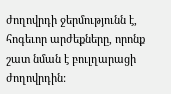ժողովրդի ջերմությունն է, հոգեւոր արժեքները, որոնք շատ նման է բուլղարացի ժողովրդին: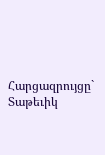Հարցազրույցը` Տաթեւիկ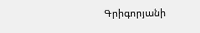Գրիգորյանի